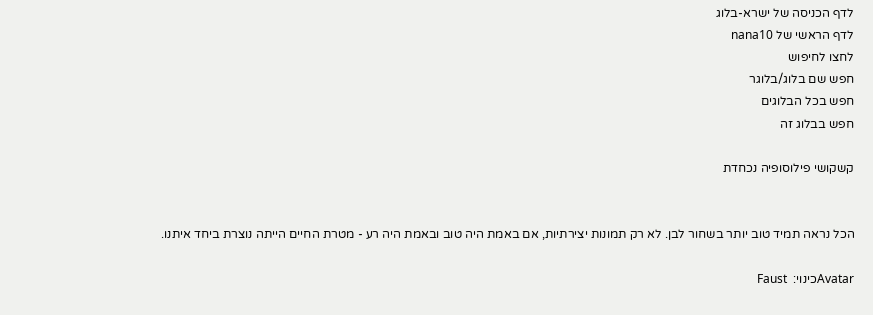לדף הכניסה של ישרא-בלוג
לדף הראשי של nana10
לחצו לחיפוש
חפש שם בלוג/בלוגר
חפש בכל הבלוגים
חפש בבלוג זה

קשקושי פילוסופיה נכחדת


הכל נראה תמיד טוב יותר בשחור לבן. לא רק תמונות יצירתיות, אם באמת היה טוב ובאמת היה רע - מטרת החיים הייתה נוצרת ביחד איתנו.

Avatarכינוי:  Faust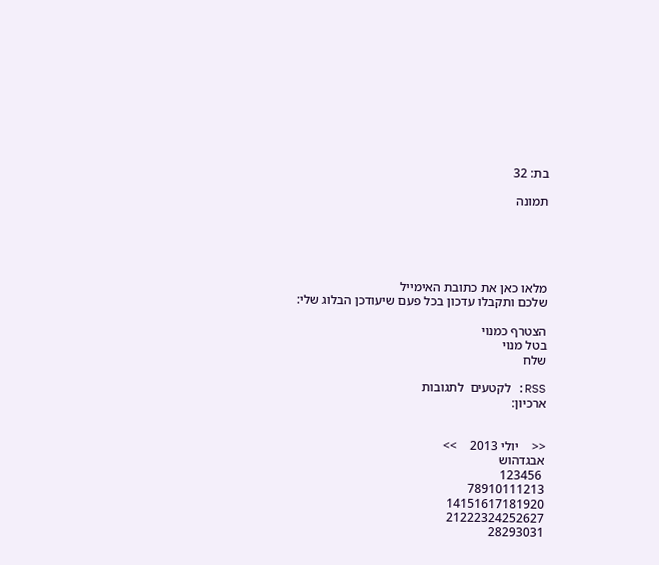בת: 32

תמונה





מלאו כאן את כתובת האימייל
שלכם ותקבלו עדכון בכל פעם שיעודכן הבלוג שלי:

הצטרף כמנוי
בטל מנוי
שלח

RSS: לקטעים  לתגובות
ארכיון:


<<    יולי 2013    >>
אבגדהוש
 123456
78910111213
14151617181920
21222324252627
28293031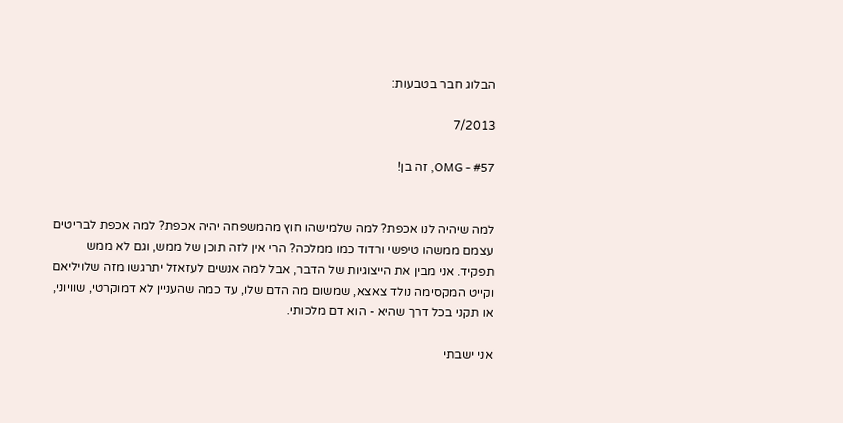הבלוג חבר בטבעות:

7/2013

#57 - OMG, זה בן!


למה שיהיה לנו אכפת? למה שלמישהו חוץ מהמשפחה יהיה אכפת? למה אכפת לבריטים עצמם ממשהו טיפשי ורדוד כמו ממלכה? הרי אין לזה תוכן של ממש, וגם לא ממש תפקיד. אני מבין את הייצוגיות של הדבר, אבל למה אנשים לעזאזל יתרגשו מזה שלויליאם וקייט המקסימה נולד צאצא, שמשום מה הדם שלו, עד כמה שהעניין לא דמוקרטי, שוויוני, או תקני בכל דרך שהיא - הוא דם מלכותי.

אני ישבתי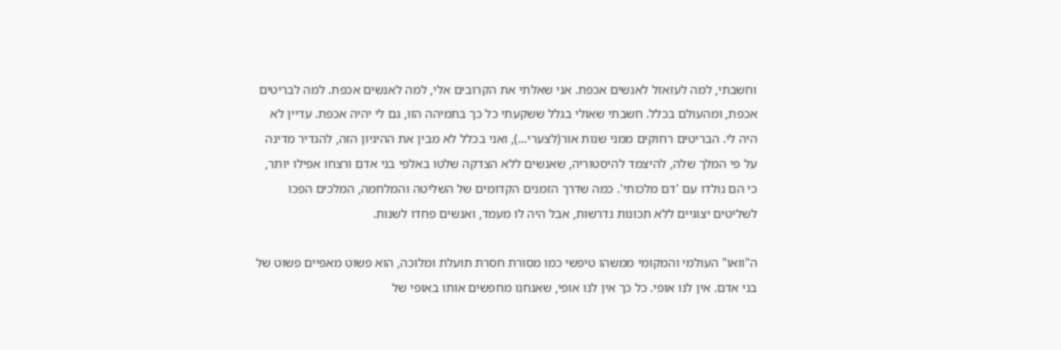וחשבתי, למה לעזאזל לאנשים אכפת. אני שאלתי את הקרובים אלי, למה לאנשים אכפת. למה לבריטים אכפת, ומהעולם בכלל. חשבתי שאולי בגלל ששקעתי כל כך בתמיהה הזו, גם לי יהיה אכפת. עדיין לא היה לי. הבריטים רחוקים ממני שנות אור(לצערי...), ואני בכלל לא מבין את ההיגיון הזה, להגדיר מדינה על פי המלך שלה, להיצמד להיסטוריה, שאנשים ללא הצדקה שלטו באלפי בני אדם ורצחו אפילו יותר, כי הם נולדו עם 'דם מלכותי'. כמה שדרך הזמנים הקדומים של השליטה והמלחמה, המלכים הפכו לשליטים יצוגיים ללא תכונות נדרשות, אבל היה לו מעמד, ואנשים פחדו לשנות.

ה"וואו" העולמי והמקומי ממשהו טיפשי כמו מסורת חסרת תועלת ומלוכה, הוא פשוט מאפיים פשוט של בני אדם. אין לנו אופי. כל כך אין לנו אופי, שאנחנו מחפשים אותו באופי של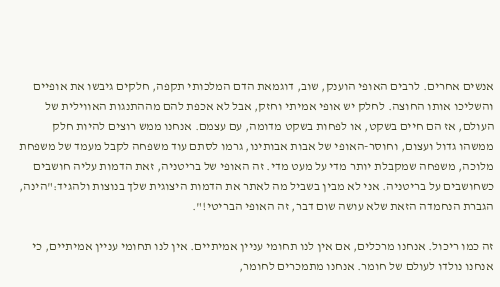אנשים אחרים. לרבים האופי הוענק, שוב, דוגמאת הדם המלכותי תקפה, חלקים גיבשו את אופיים והשליכו אותו החוצה. לחלק יש אופי אמיתי וחזק, אבל לא אכפת להם מההתנגות האווילית של העולם, אז הם חיים בשקט, או לפחות בשקט מדומה, עם עצמם. אנחנו ממש רוצים להיות חלק ממשהו גדול ועצום, וחוסר-האופי של אבות אבותינו, גרמו לסתם עוד משפחה לקבל מעמד של משפחת מלוכה, משפחה שמקבלת יותר מדי על מעט מדי. זה האופי של בריטניה, זאת הדמות עליה חושבים כשחושבים על בריטניה. אני לא מבין בשביל מה לאתר את הדמות היצוגית שלך בנוצות ולהגיד:"הינה, הגברת הנחמדה הזאת שלא עושה שום דבר, זה האופי הבריטי!".

זה כמו ריכול. אנחנו מרכלים, אם אין לנו תחומי עניין אמיתיים. אין לנו תחומי עניין אמיתיים, כי אנחנו נולדו לעולם של חומר. אנחנו מתמכרים לחומר,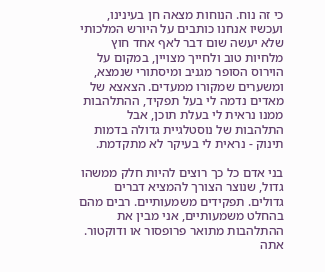כי זה נוח. הנוחות מצאה חן בעינינו, ועכשיו אנחנו כותבים על היורש המלכותי שלא יעשה שום דבר לאף אחד חוץ מלחיות טוב ולחייך מצויין, במקום על הוירוס הסופר מגניב ומיסתורי שנמצא, ומשערים שמקורו ממעדים. הצאצא של מאדים נדמה לי בעל תפקיד, ההתלהבות ממנו נראית לי בעלת תוכן, אבל התלהבות של נוסטלגיית גדולה בדמות תינוק - נראית לי בעיקר לא מתקדמת.

בני אדם כל כך רוצים להיות חלק ממשהו גדול, שנוצר הצורך להמציא דברים גדולים. תפקידים משמעותיים. רבים מהם בהחלט משמעותיים, אני מבין את ההתלהבות מתואר פרופסור או ודוקטור. אתה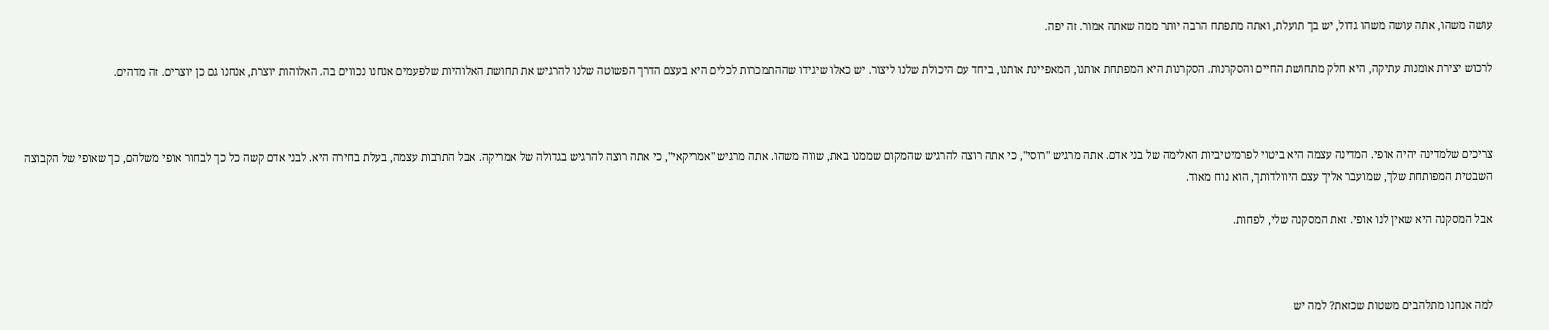עושה משהו, אתה עושה משהו גדול, יש בך תועלת, ואתה מתפתח הרבה יותר ממה שאתה אמור. זה יפה.

לרכוש יצירת אומנות עתיקה, היא חלק מתחושת החיים והסקרנות. הסקרנות היא המפתחת אותנו, המאפיינת אותנו, ביחד עם היכולת שלנו ליצור. יש כאלו שיגידו שההתמכרות לכלים היא בעצם הדרך הפשוטה שלנו להרגיש את תחושת האלוהיות שלפעמים אנחנו נכווים בה. האלוהות יוצרת, אנחנו גם כן יוצרים. זה מדהים.



צריכים שלמדינה יהיה אופי. המדינה עצמה היא ביטוי לפרמיטיביות האלימה של בני אדם. אתה מרגיש "רוסי", כי אתה רוצה להרגיש שהמקום שממנו באת, שווה משהו. אתה מרגיש "אמריקאי", כי אתה רוצה להרגיש בגדולה של אמריקה. אבל התרבות עצמה, בעלת בחירה היא. לבני אדם קשה כל כך לבחור אופי משלהם, כך שאופי של הקבוצה השבטית המפותחת שלך, שמועבר אליך עצם היוולדותך, הוא נוח מאוד.

אבל המסקנה היא שאין לנו אופי. זאת המסקנה שלי, לפחות.



למה אנחנו מתלהבים משטות שכזאת? למה יש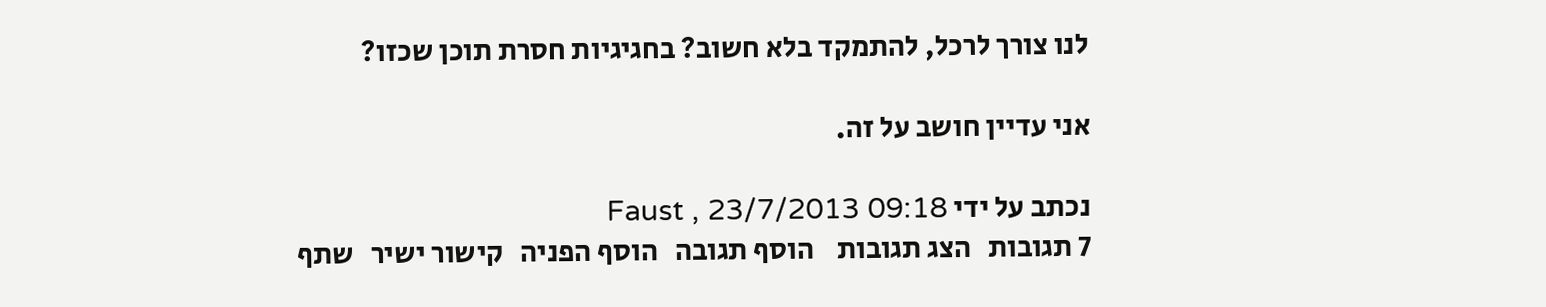לנו צורך לרכל, להתמקד בלא חשוב? בחגיגיות חסרת תוכן שכזו?

אני עדיין חושב על זה.

נכתב על ידי Faust , 23/7/2013 09:18
7 תגובות   הצג תגובות    הוסף תגובה   הוסף הפניה   קישור ישיר   שתף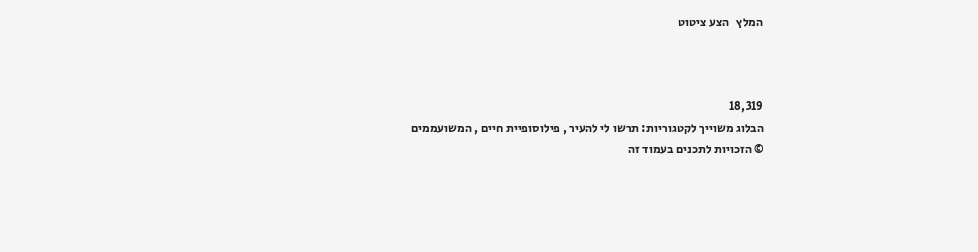המלץ   הצע ציטוט



18,319
הבלוג משוייך לקטגוריות: תרשו לי להעיר , פילוסופיית חיים , המשועממים
© הזכויות לתכנים בעמוד זה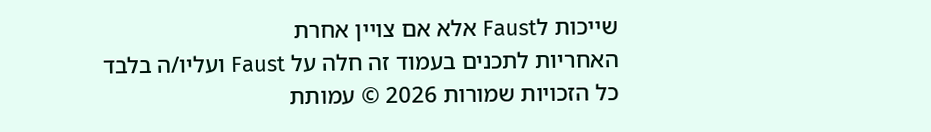שייכות לFaust אלא אם צויין אחרת
האחריות לתכנים בעמוד זה חלה על Faust ועליו/ה בלבד
כל הזכויות שמורות 2026 © עמותת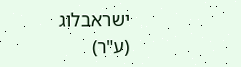ישראבלוג (ע"ר)